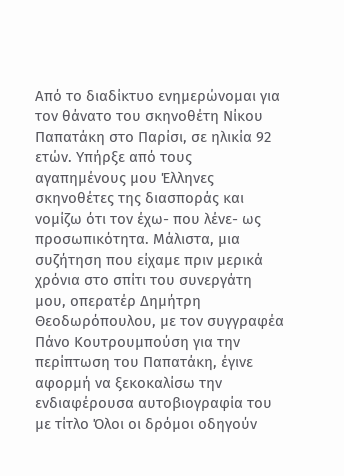Από το διαδίκτυο ενημερώνομαι για τον θάνατο του σκηνοθέτη Νίκου Παπατάκη στο Παρίσι, σε ηλικία 92 ετών. Υπήρξε από τους αγαπημένους μου Έλληνες σκηνοθέτες της διασποράς και νομίζω ότι τον έχω- που λένε- ως προσωπικότητα. Μάλιστα, μια συζήτηση που είχαμε πριν μερικά χρόνια στο σπίτι του συνεργάτη μου, οπερατέρ Δημήτρη Θεοδωρόπουλου, με τον συγγραφέα Πάνο Κουτρουμπούση για την περίπτωση του Παπατάκη, έγινε αφορμή να ξεκοκαλίσω την ενδιαφέρουσα αυτοβιογραφία του με τίτλο Όλοι οι δρόμοι οδηγούν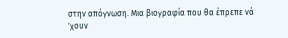στην απόγνωση. Μια βιογραφία που θα έπρεπε νά 'χουν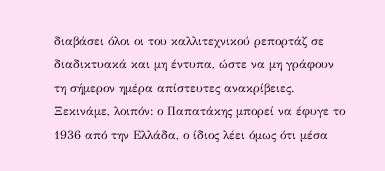διαβάσει όλοι οι του καλλιτεχνικού ρεπορτάζ σε διαδικτυακά και μη έντυπα, ώστε να μη γράφουν τη σήμερον ημέρα απίστευτες ανακρίβειες. Ξεκινάμε, λοιπόν: ο Παπατάκης μπορεί να έφυγε το 1936 από την Ελλάδα, ο ίδιος λέει όμως ότι μέσα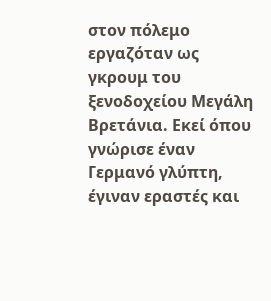στον πόλεμο εργαζόταν ως γκρουμ του ξενοδοχείου Μεγάλη Βρετάνια. Εκεί όπου γνώρισε έναν Γερμανό γλύπτη, έγιναν εραστές και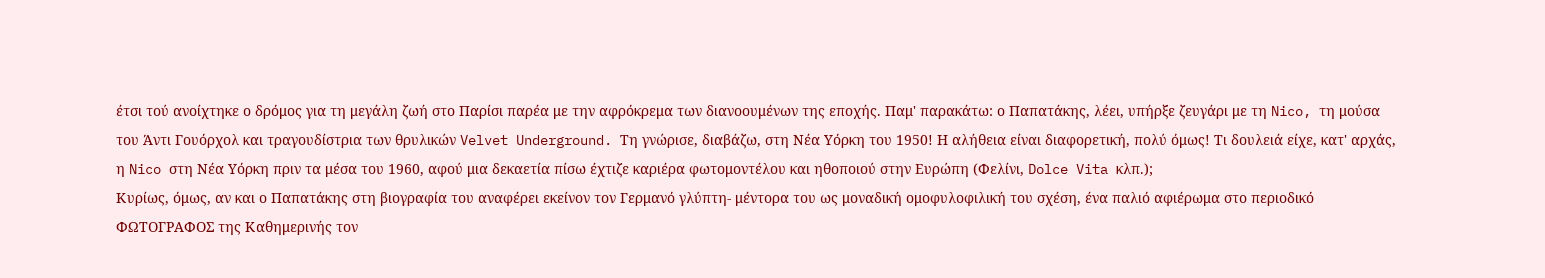έτσι τού ανοίχτηκε ο δρόμος για τη μεγάλη ζωή στο Παρίσι παρέα με την αφρόκρεμα των διανοουμένων της εποχής. Παμ' παρακάτω: ο Παπατάκης, λέει, υπήρξε ζευγάρι με τη Nico, τη μούσα του Άντι Γουόρχολ και τραγουδίστρια των θρυλικών Velvet Underground. Τη γνώρισε, διαβάζω, στη Νέα Υόρκη του 1950! Η αλήθεια είναι διαφορετική, πολύ όμως! Τι δουλειά είχε, κατ' αρχάς, η Nico στη Νέα Υόρκη πριν τα μέσα του 1960, αφού μια δεκαετία πίσω έχτιζε καριέρα φωτομοντέλου και ηθοποιού στην Ευρώπη (Φελίνι, Dolce Vita κλπ.);
Κυρίως, όμως, αν και ο Παπατάκης στη βιογραφία του αναφέρει εκείνον τον Γερμανό γλύπτη- μέντορα του ως μοναδική ομοφυλοφιλική του σχέση, ένα παλιό αφιέρωμα στο περιοδικό ΦΩΤΟΓΡΑΦΟΣ της Καθημερινής τον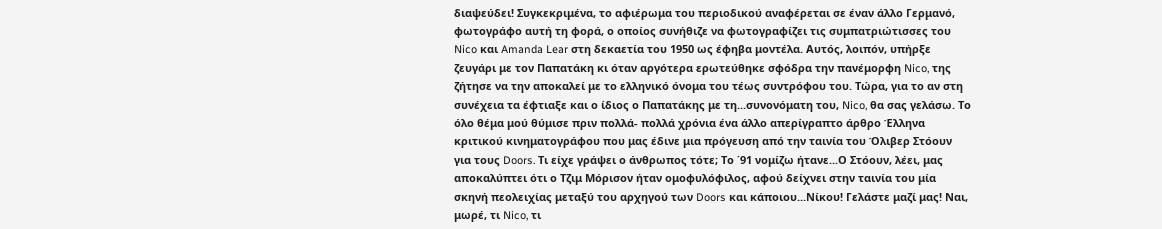διαψεύδει! Συγκεκριμένα, το αφιέρωμα του περιοδικού αναφέρεται σε έναν άλλο Γερμανό, φωτογράφο αυτή τη φορά, ο οποίος συνήθιζε να φωτογραφίζει τις συμπατριώτισσες του Nico και Amanda Lear στη δεκαετία του 1950 ως έφηβα μοντέλα. Αυτός, λοιπόν, υπήρξε ζευγάρι με τον Παπατάκη κι όταν αργότερα ερωτεύθηκε σφόδρα την πανέμορφη Nico, της ζήτησε να την αποκαλεί με το ελληνικό όνομα του τέως συντρόφου του. Τώρα, για το αν στη συνέχεια τα έφτιαξε και ο ίδιος ο Παπατάκης με τη...συνονόματη του, Nico, θα σας γελάσω. Το όλο θέμα μού θύμισε πριν πολλά- πολλά χρόνια ένα άλλο απερίγραπτο άρθρο Έλληνα κριτικού κινηματογράφου που μας έδινε μια πρόγευση από την ταινία του Όλιβερ Στόουν για τους Doors. Τι είχε γράψει ο άνθρωπος τότε; Το ΄91 νομίζω ήτανε...Ο Στόουν, λέει, μας αποκαλύπτει ότι ο Τζιμ Μόρισον ήταν ομοφυλόφιλος, αφού δείχνει στην ταινία του μία σκηνή πεολειχίας μεταξύ του αρχηγού των Doors και κάποιου...Νίκου! Γελάστε μαζί μας! Ναι, μωρέ, τι Nico, τι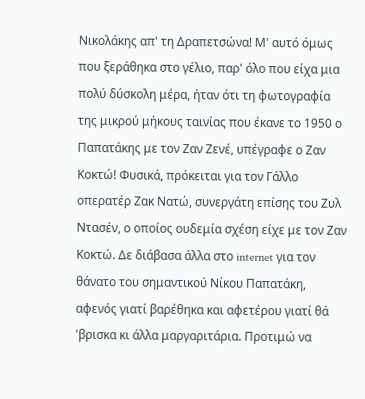Νικολάκης απ' τη Δραπετσώνα! Μ' αυτό όμως που ξεράθηκα στο γέλιο, παρ' όλο που είχα μια πολύ δύσκολη μέρα, ήταν ότι τη φωτογραφία της μικρού μήκους ταινίας που έκανε το 1950 ο Παπατάκης με τον Ζαν Ζενέ, υπέγραφε ο Ζαν Κοκτώ! Φυσικά, πρόκειται για τον Γάλλο οπερατέρ Ζακ Νατώ, συνεργάτη επίσης του Ζυλ Ντασέν, ο οποίος ουδεμία σχέση είχε με τον Ζαν Κοκτώ. Δε διάβασα άλλα στο internet για τον θάνατο του σημαντικού Νίκου Παπατάκη, αφενός γιατί βαρέθηκα και αφετέρου γιατί θά 'βρισκα κι άλλα μαργαριτάρια. Προτιμώ να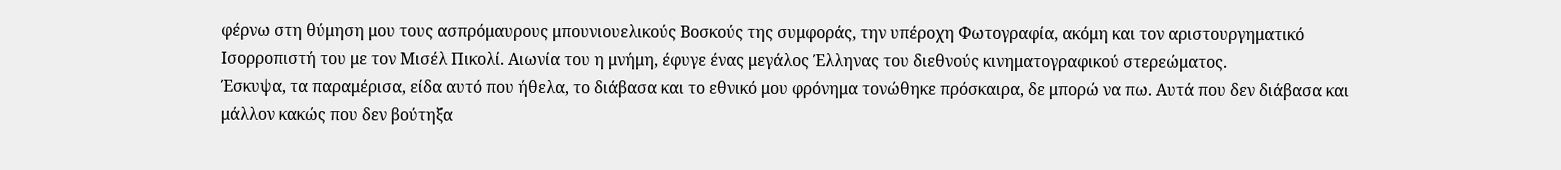φέρνω στη θύμηση μου τους ασπρόμαυρους μπουνιουελικούς Βοσκούς της συμφοράς, την υπέροχη Φωτογραφία, ακόμη και τον αριστουργηματικό Ισορροπιστή του με τον Μισέλ Πικολί. Αιωνία του η μνήμη, έφυγε ένας μεγάλος Έλληνας του διεθνούς κινηματογραφικού στερεώματος.
Έσκυψα, τα παραμέρισα, είδα αυτό που ήθελα, το διάβασα και το εθνικό μου φρόνημα τονώθηκε πρόσκαιρα, δε μπορώ να πω. Αυτά που δεν διάβασα και μάλλον κακώς που δεν βούτηξα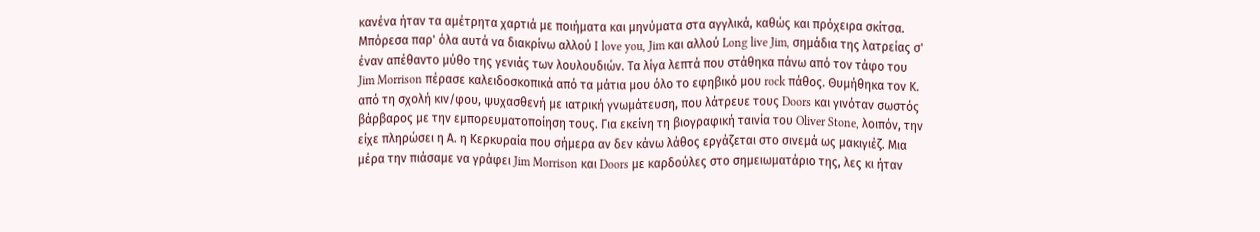κανένα ήταν τα αμέτρητα χαρτιά με ποιήματα και μηνύματα στα αγγλικά, καθώς και πρόχειρα σκίτσα. Μπόρεσα παρ' όλα αυτά να διακρίνω αλλού I love you, Jim και αλλού Long live Jim, σημάδια της λατρείας σ' έναν απέθαντο μύθο της γενιάς των λουλουδιών. Τα λίγα λεπτά που στάθηκα πάνω από τον τάφο του Jim Morrison πέρασε καλειδοσκοπικά από τα μάτια μου όλο το εφηβικό μου rock πάθος. Θυμήθηκα τον Κ. από τη σχολή κιν/φου, ψυχασθενή με ιατρική γνωμάτευση, που λάτρευε τους Doors και γινόταν σωστός βάρβαρος με την εμπορευματοποίηση τους. Για εκείνη τη βιογραφική ταινία του Oliver Stone, λοιπόν, την είχε πληρώσει η Α. η Κερκυραία που σήμερα αν δεν κάνω λάθος εργάζεται στο σινεμά ως μακιγιέζ. Μια μέρα την πιάσαμε να γράφει Jim Morrison και Doors με καρδούλες στο σημειωματάριο της, λες κι ήταν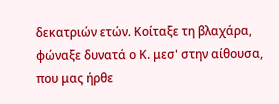δεκατριών ετών. Κοίταξε τη βλαχάρα, φώναξε δυνατά ο Κ. μεσ' στην αίθουσα, που μας ήρθε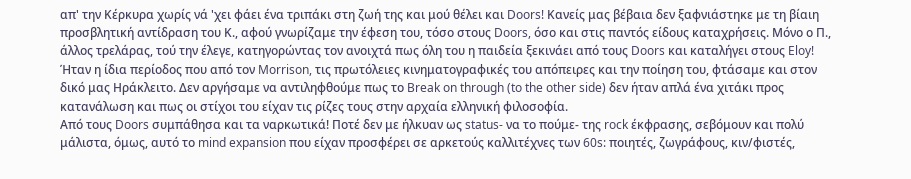απ' την Κέρκυρα χωρίς νά 'χει φάει ένα τριπάκι στη ζωή της και μού θέλει και Doors! Κανείς μας βέβαια δεν ξαφνιάστηκε με τη βίαιη προσβλητική αντίδραση του Κ., αφού γνωρίζαμε την έφεση του, τόσο στους Doors, όσο και στις παντός είδους καταχρήσεις. Μόνο ο Π., άλλος τρελάρας, τού την έλεγε, κατηγορώντας τον ανοιχτά πως όλη του η παιδεία ξεκινάει από τους Doors και καταλήγει στους Eloy! Ήταν η ίδια περίοδος που από τον Morrison, τις πρωτόλειες κινηματογραφικές του απόπειρες και την ποίηση του, φτάσαμε και στον δικό μας Ηράκλειτο. Δεν αργήσαμε να αντιληφθούμε πως το Break on through (to the other side) δεν ήταν απλά ένα χιτάκι προς κατανάλωση και πως οι στίχοι του είχαν τις ρίζες τους στην αρχαία ελληνική φιλοσοφία.
Από τους Doors συμπάθησα και τα ναρκωτικά! Ποτέ δεν με ήλκυαν ως status- να το πούμε- της rock έκφρασης, σεβόμουν και πολύ μάλιστα, όμως, αυτό το mind expansion που είχαν προσφέρει σε αρκετούς καλλιτέχνες των 60s: ποιητές, ζωγράφους, κιν/φιστές,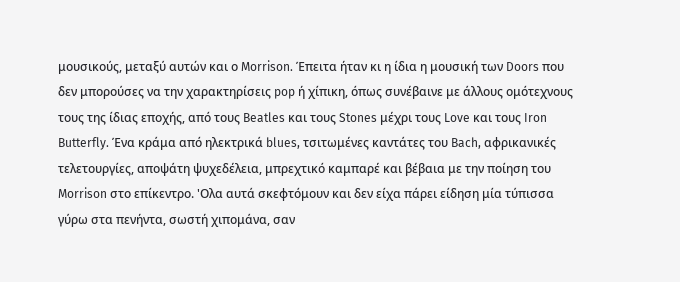μουσικούς, μεταξύ αυτών και ο Morrison. Έπειτα ήταν κι η ίδια η μουσική των Doors που δεν μπορούσες να την χαρακτηρίσεις pop ή χίπικη, όπως συνέβαινε με άλλους ομότεχνους τους της ίδιας εποχής, από τους Beatles και τους Stones μέχρι τους Love και τους Iron Butterfly. Ένα κράμα από ηλεκτρικά blues, τσιτωμένες καντάτες του Bach, αφρικανικές τελετουργίες, αποψάτη ψυχεδέλεια, μπρεχτικό καμπαρέ και βέβαια με την ποίηση του Morrison στο επίκεντρο. 'Ολα αυτά σκεφτόμουν και δεν είχα πάρει είδηση μία τύπισσα γύρω στα πενήντα, σωστή χιπομάνα, σαν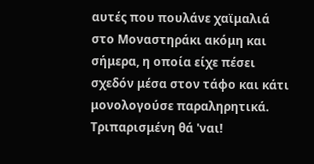αυτές που πουλάνε χαϊμαλιά στο Μοναστηράκι ακόμη και σήμερα, η οποία είχε πέσει σχεδόν μέσα στον τάφο και κάτι μονολογούσε παραληρητικά. Τριπαρισμένη θά 'ναι!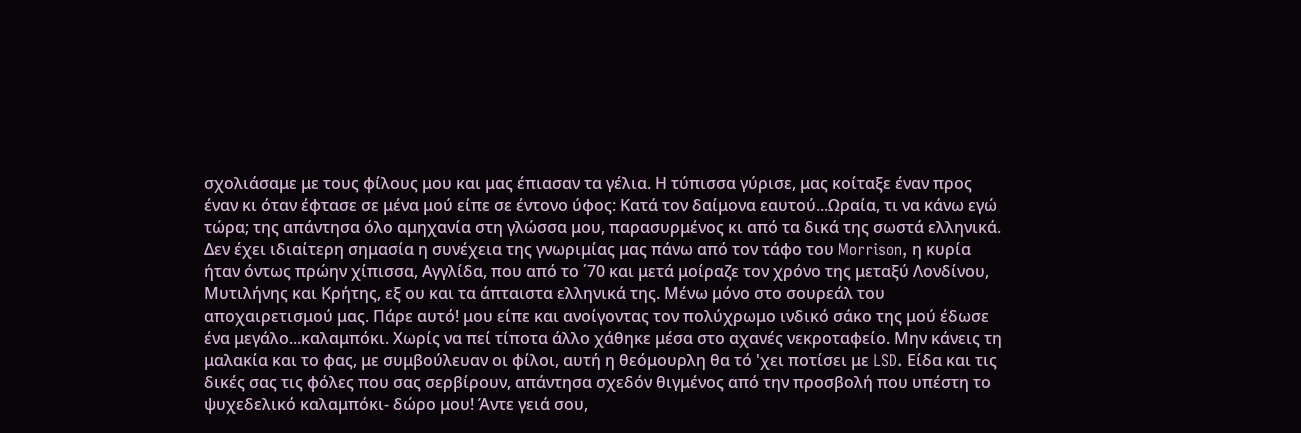σχολιάσαμε με τους φίλους μου και μας έπιασαν τα γέλια. Η τύπισσα γύρισε, μας κοίταξε έναν προς έναν κι όταν έφτασε σε μένα μού είπε σε έντονο ύφος: Κατά τον δαίμονα εαυτού...Ωραία, τι να κάνω εγώ τώρα; της απάντησα όλο αμηχανία στη γλώσσα μου, παρασυρμένος κι από τα δικά της σωστά ελληνικά. Δεν έχει ιδιαίτερη σημασία η συνέχεια της γνωριμίας μας πάνω από τον τάφο του Morrison, η κυρία ήταν όντως πρώην χίπισσα, Αγγλίδα, που από το ΄70 και μετά μοίραζε τον χρόνο της μεταξύ Λονδίνου, Μυτιλήνης και Κρήτης, εξ ου και τα άπταιστα ελληνικά της. Μένω μόνο στο σουρεάλ του αποχαιρετισμού μας. Πάρε αυτό! μου είπε και ανοίγοντας τον πολύχρωμο ινδικό σάκο της μού έδωσε ένα μεγάλο...καλαμπόκι. Χωρίς να πεί τίποτα άλλο χάθηκε μέσα στο αχανές νεκροταφείο. Μην κάνεις τη μαλακία και το φας, με συμβούλευαν οι φίλοι, αυτή η θεόμουρλη θα τό 'χει ποτίσει με LSD. Είδα και τις δικές σας τις φόλες που σας σερβίρουν, απάντησα σχεδόν θιγμένος από την προσβολή που υπέστη το ψυχεδελικό καλαμπόκι- δώρο μου! Άντε γειά σου,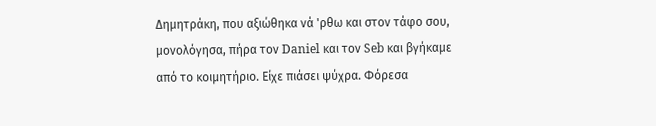Δημητράκη, που αξιώθηκα νά 'ρθω και στον τάφο σου, μονολόγησα, πήρα τον Daniel και τον Seb και βγήκαμε από το κοιμητήριο. Είχε πιάσει ψύχρα. Φόρεσα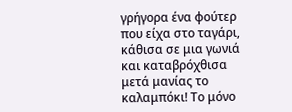γρήγορα ένα φούτερ που είχα στο ταγάρι, κάθισα σε μια γωνιά και καταβρόχθισα μετά μανίας το καλαμπόκι! Το μόνο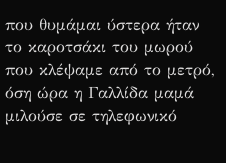που θυμάμαι ύστερα ήταν το καροτσάκι του μωρού που κλέψαμε από το μετρό, όση ώρα η Γαλλίδα μαμά μιλούσε σε τηλεφωνικό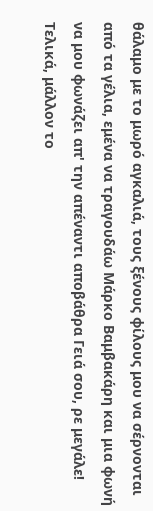θάλαμο με το μωρό αγκαλιά, τους ξένους φίλους μου να σέρνονται από τα γέλια, εμένα να τραγουδάω Μάρκο Βαμβακάρη και μια φωνή να μου φωνάζει απ' την απέναντι αποβάθρα Γειά σου, ρε μεγάλε! Τελικά, μάλλον το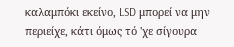καλαμπόκι εκείνο, LSD μπορεί να μην περιείχε, κάτι όμως τό 'χε σίγουρα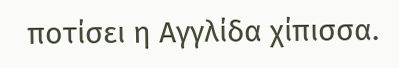ποτίσει η Αγγλίδα χίπισσα.